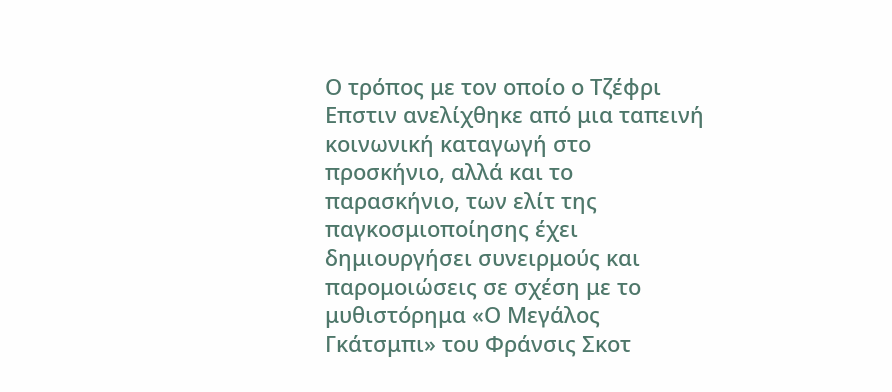Ο τρόπος με τον οποίο ο Τζέφρι Επστιν ανελίχθηκε από μια ταπεινή κοινωνική καταγωγή στο προσκήνιο, αλλά και το παρασκήνιο, των ελίτ της παγκοσμιοποίησης έχει δημιουργήσει συνειρμούς και παρομοιώσεις σε σχέση με το μυθιστόρημα «Ο Μεγάλος Γκάτσμπι» του Φράνσις Σκοτ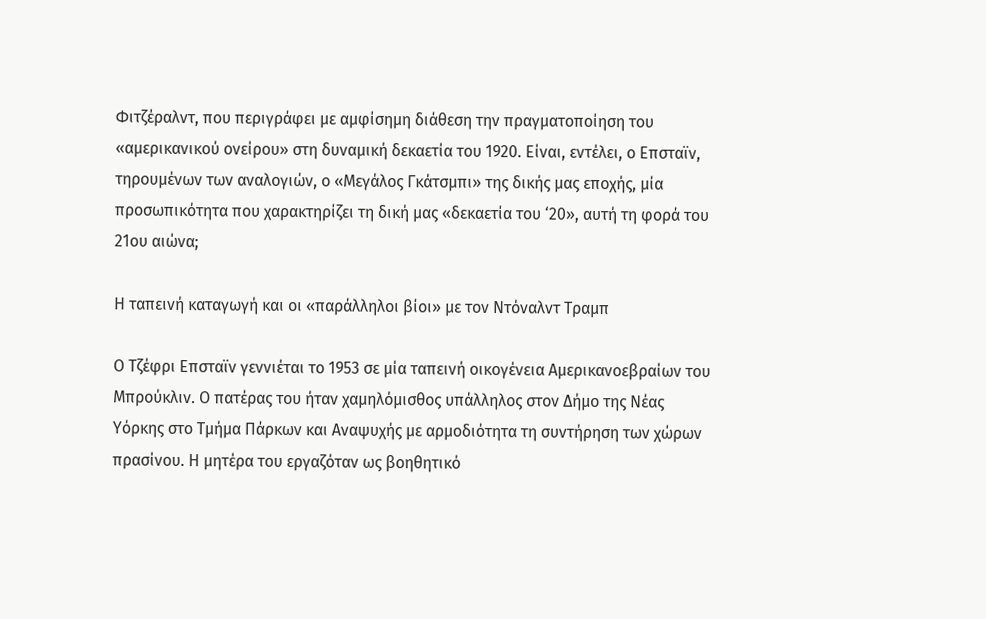Φιτζέραλντ, που περιγράφει με αμφίσημη διάθεση την πραγματοποίηση του «αμερικανικού ονείρου» στη δυναμική δεκαετία του 1920. Είναι, εντέλει, ο Επσταϊν, τηρουμένων των αναλογιών, ο «Μεγάλος Γκάτσμπι» της δικής μας εποχής, μία προσωπικότητα που χαρακτηρίζει τη δική μας «δεκαετία του ‘20», αυτή τη φορά του 21ου αιώνα;

Η ταπεινή καταγωγή και οι «παράλληλοι βίοι» με τον Ντόναλντ Τραμπ

Ο Τζέφρι Επσταϊν γεννιέται το 1953 σε μία ταπεινή οικογένεια Αμερικανοεβραίων του Μπρούκλιν. Ο πατέρας του ήταν χαμηλόμισθος υπάλληλος στον Δήμο της Νέας Υόρκης στο Τμήμα Πάρκων και Αναψυχής με αρμοδιότητα τη συντήρηση των χώρων πρασίνου. Η μητέρα του εργαζόταν ως βοηθητικό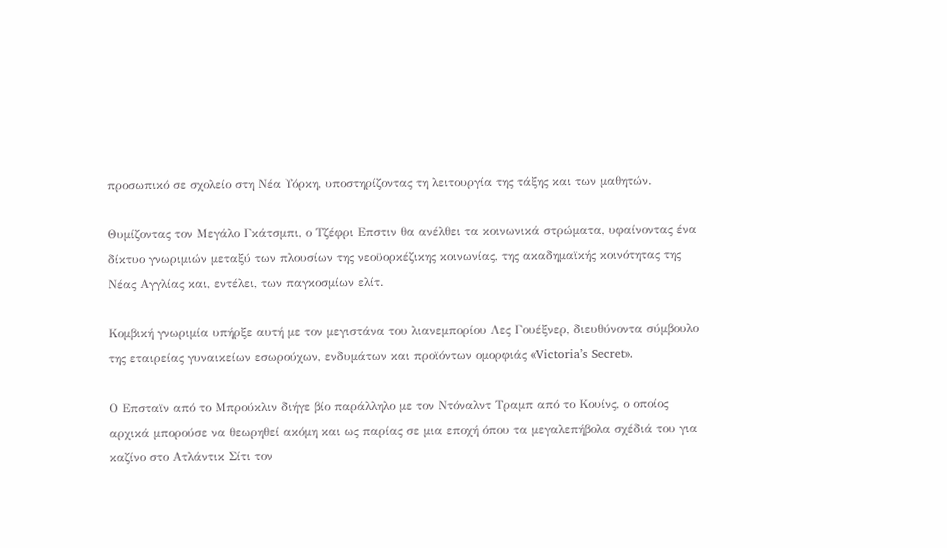προσωπικό σε σχολείο στη Νέα Υόρκη, υποστηρίζοντας τη λειτουργία της τάξης και των μαθητών.

Θυμίζοντας τον Μεγάλο Γκάτσμπι, ο Τζέφρι Επστιν θα ανέλθει τα κοινωνικά στρώματα, υφαίνοντας ένα δίκτυο γνωριμιών μεταξύ των πλουσίων της νεοϋορκέζικης κοινωνίας, της ακαδημαϊκής κοινότητας της Νέας Αγγλίας και, εντέλει, των παγκοσμίων ελίτ.

Κομβική γνωριμία υπήρξε αυτή με τον μεγιστάνα του λιανεμπορίου Λες Γουέξνερ, διευθύνοντα σύμβουλο της εταιρείας γυναικείων εσωρούχων, ενδυμάτων και προϊόντων ομορφιάς «Victoria’s Secret».

Ο Επσταϊν από το Μπρούκλιν διήγε βίο παράλληλο με τον Ντόναλντ Τραμπ από το Κουίνς, ο οποίος αρχικά μπορούσε να θεωρηθεί ακόμη και ως παρίας σε μια εποχή όπου τα μεγαλεπήβολα σχέδιά του για καζίνο στο Ατλάντικ Σίτι τον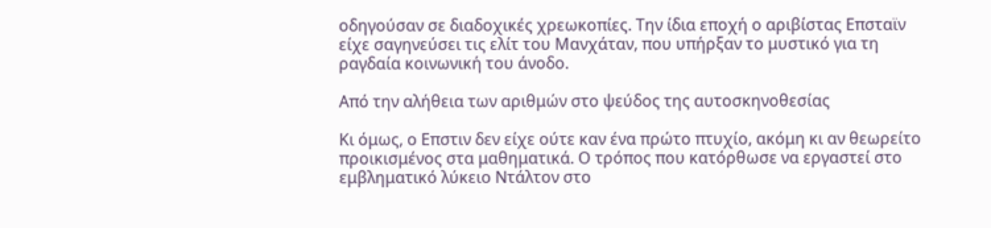οδηγούσαν σε διαδοχικές χρεωκοπίες. Την ίδια εποχή ο αριβίστας Επσταϊν είχε σαγηνεύσει τις ελίτ του Μανχάταν, που υπήρξαν το μυστικό για τη ραγδαία κοινωνική του άνοδο.

Από την αλήθεια των αριθμών στο ψεύδος της αυτοσκηνοθεσίας

Κι όμως, ο Επστιν δεν είχε ούτε καν ένα πρώτο πτυχίο, ακόμη κι αν θεωρείτο προικισμένος στα μαθηματικά. Ο τρόπος που κατόρθωσε να εργαστεί στο εμβληματικό λύκειο Ντάλτον στο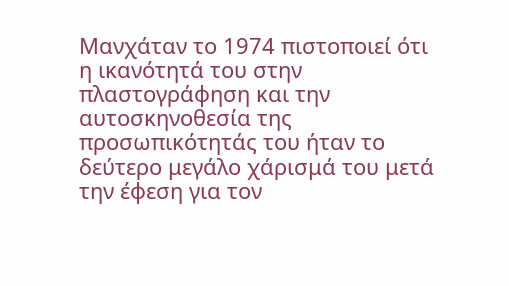Μανχάταν το 1974 πιστοποιεί ότι η ικανότητά του στην πλαστογράφηση και την αυτοσκηνοθεσία της προσωπικότητάς του ήταν το δεύτερο μεγάλο χάρισμά του μετά την έφεση για τον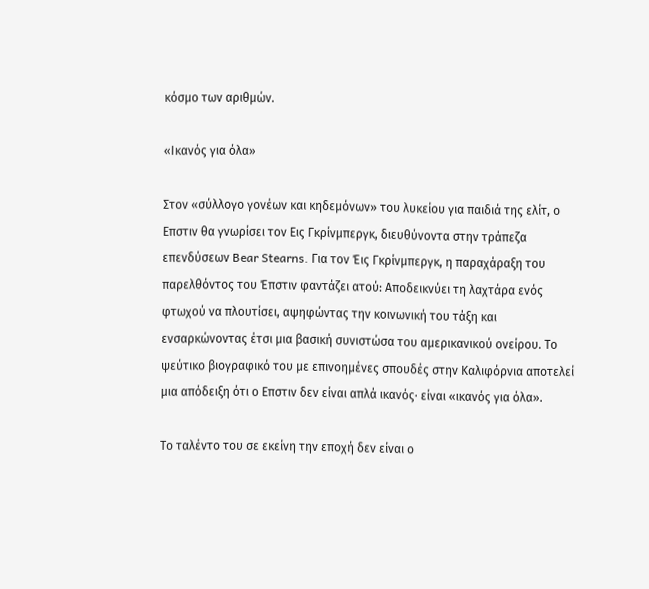κόσμο των αριθμών.

«Ικανός για όλα»

Στον «σύλλογο γονέων και κηδεμόνων» του λυκείου για παιδιά της ελίτ, ο Επστιν θα γνωρίσει τον Εις Γκρίνμπεργκ, διευθύνοντα στην τράπεζα επενδύσεων Bear Stearns. Για τον Έις Γκρίνμπεργκ, η παραχάραξη του παρελθόντος του Έπστιν φαντάζει ατού: Αποδεικνύει τη λαχτάρα ενός φτωχού να πλουτίσει, αψηφώντας την κοινωνική του τάξη και ενσαρκώνοντας έτσι μια βασική συνιστώσα του αμερικανικού ονείρου. Το ψεύτικο βιογραφικό του με επινοημένες σπουδές στην Καλιφόρνια αποτελεί μια απόδειξη ότι ο Επστιν δεν είναι απλά ικανός· είναι «ικανός για όλα».

Το ταλέντο του σε εκείνη την εποχή δεν είναι ο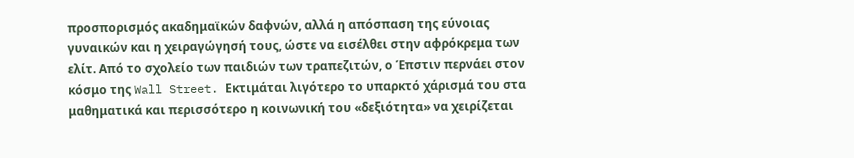προσπορισμός ακαδημαϊκών δαφνών, αλλά η απόσπαση της εύνοιας γυναικών και η χειραγώγησή τους, ώστε να εισέλθει στην αφρόκρεμα των ελίτ. Από το σχολείο των παιδιών των τραπεζιτών, ο Έπστιν περνάει στον κόσμο της Wall Street. Εκτιμάται λιγότερο το υπαρκτό χάρισμά του στα μαθηματικά και περισσότερο η κοινωνική του «δεξιότητα» να χειρίζεται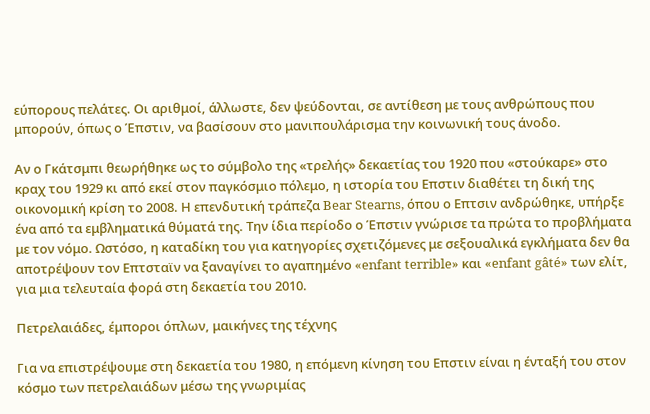εύπορους πελάτες. Οι αριθμοί, άλλωστε, δεν ψεύδονται, σε αντίθεση με τους ανθρώπους που μπορούν, όπως ο Έπστιν, να βασίσουν στο μανιπουλάρισμα την κοινωνική τους άνοδο.

Αν ο Γκάτσμπι θεωρήθηκε ως το σύμβολο της «τρελής» δεκαετίας του 1920 που «στούκαρε» στο κραχ του 1929 κι από εκεί στον παγκόσμιο πόλεμο, η ιστορία του Επστιν διαθέτει τη δική της οικονομική κρίση το 2008. Η επενδυτική τράπεζα Bear Stearns, όπου ο Επτσιν ανδρώθηκε, υπήρξε ένα από τα εμβληματικά θύματά της. Την ίδια περίοδο ο Έπστιν γνώρισε τα πρώτα το προβλήματα με τον νόμο. Ωστόσο, η καταδίκη του για κατηγορίες σχετιζόμενες με σεξουαλικά εγκλήματα δεν θα αποτρέψουν τον Επτσταϊν να ξαναγίνει το αγαπημένο «enfant terrible» και «enfant gâté» των ελίτ, για μια τελευταία φορά στη δεκαετία του 2010.

Πετρελαιάδες, έμποροι όπλων, μαικήνες της τέχνης

Για να επιστρέψουμε στη δεκαετία του 1980, η επόμενη κίνηση του Επστιν είναι η ένταξή του στον κόσμο των πετρελαιάδων μέσω της γνωριμίας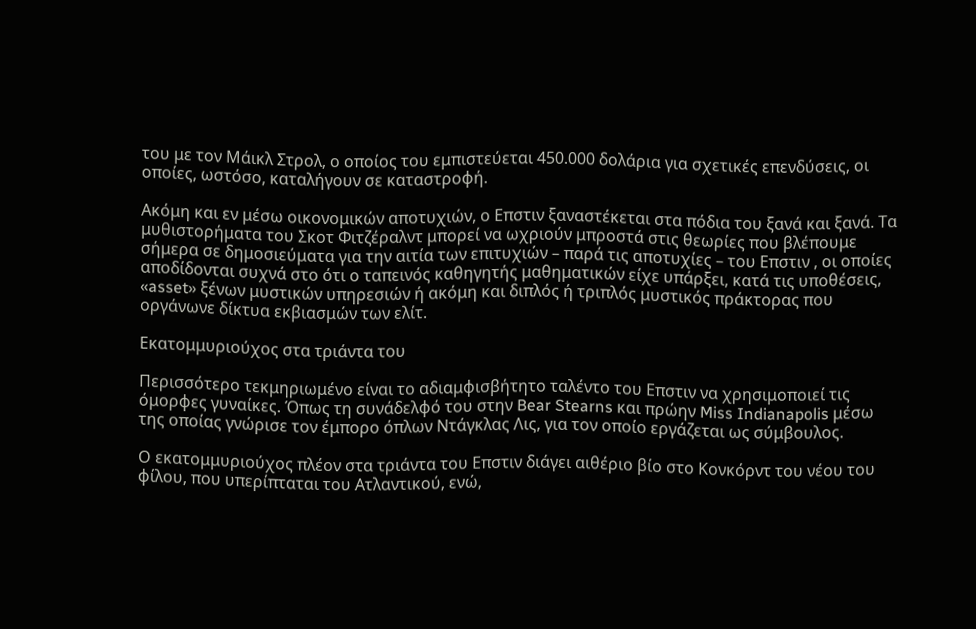του με τον Μάικλ Στρολ, ο οποίος του εμπιστεύεται 450.000 δολάρια για σχετικές επενδύσεις, οι οποίες, ωστόσο, καταλήγουν σε καταστροφή.

Ακόμη και εν μέσω οικονομικών αποτυχιών, ο Επστιν ξαναστέκεται στα πόδια του ξανά και ξανά. Τα μυθιστορήματα του Σκοτ Φιτζέραλντ μπορεί να ωχριούν μπροστά στις θεωρίες που βλέπουμε σήμερα σε δημοσιεύματα για την αιτία των επιτυχιών – παρά τις αποτυχίες – του Επστιν , οι οποίες αποδίδονται συχνά στο ότι ο ταπεινός καθηγητής μαθηματικών είχε υπάρξει, κατά τις υποθέσεις, «asset» ξένων μυστικών υπηρεσιών ή ακόμη και διπλός ή τριπλός μυστικός πράκτορας που οργάνωνε δίκτυα εκβιασμών των ελίτ.

Εκατομμυριούχος στα τριάντα του

Περισσότερο τεκμηριωμένο είναι το αδιαμφισβήτητο ταλέντο του Επστιν να χρησιμοποιεί τις όμορφες γυναίκες. Όπως τη συνάδελφό του στην Bear Stearns και πρώην Miss Indianapolis μέσω της οποίας γνώρισε τον έμπορο όπλων Ντάγκλας Λις, για τον οποίο εργάζεται ως σύμβουλος.

Ο εκατομμυριούχος πλέον στα τριάντα του Επστιν διάγει αιθέριο βίο στο Κονκόρντ του νέου του φίλου, που υπερίπταται του Ατλαντικού, ενώ,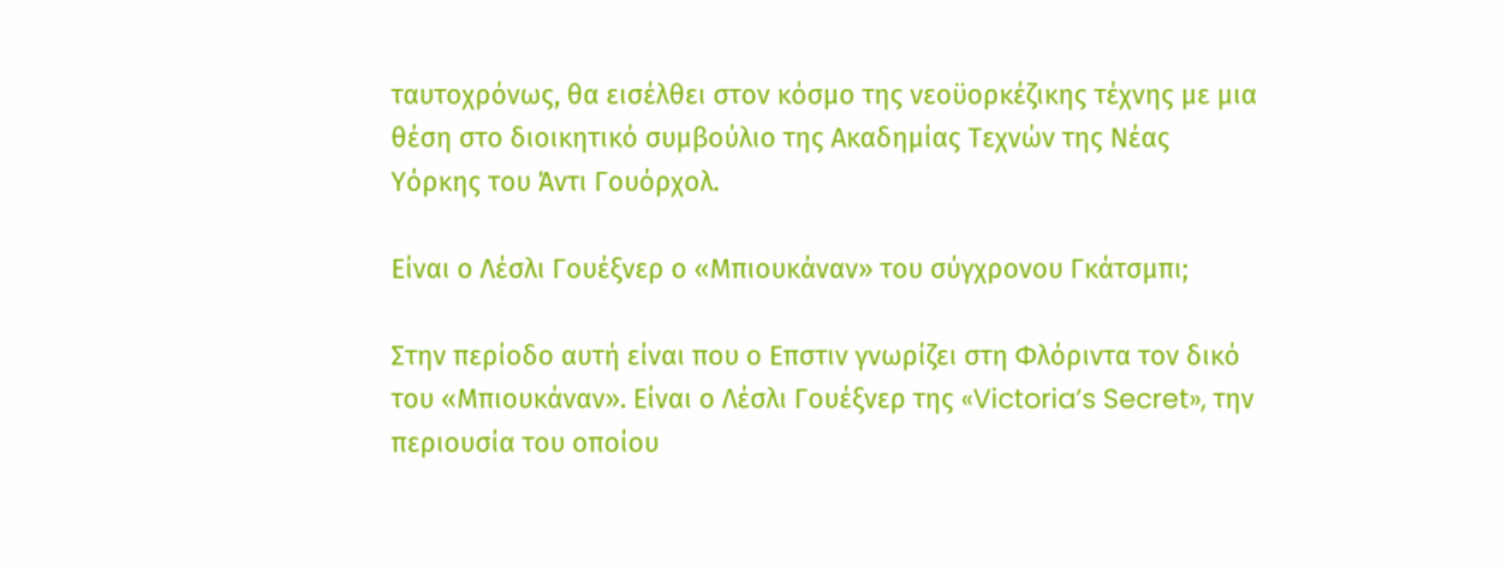ταυτοχρόνως, θα εισέλθει στον κόσμο της νεοϋορκέζικης τέχνης με μια θέση στο διοικητικό συμβούλιο της Ακαδημίας Τεχνών της Νέας Υόρκης του Άντι Γουόρχολ.

Είναι ο Λέσλι Γουέξνερ ο «Μπιουκάναν» του σύγχρονου Γκάτσμπι;

Στην περίοδο αυτή είναι που ο Επστιν γνωρίζει στη Φλόριντα τον δικό του «Μπιουκάναν». Είναι ο Λέσλι Γουέξνερ της «Victoria’s Secret», την περιουσία του οποίου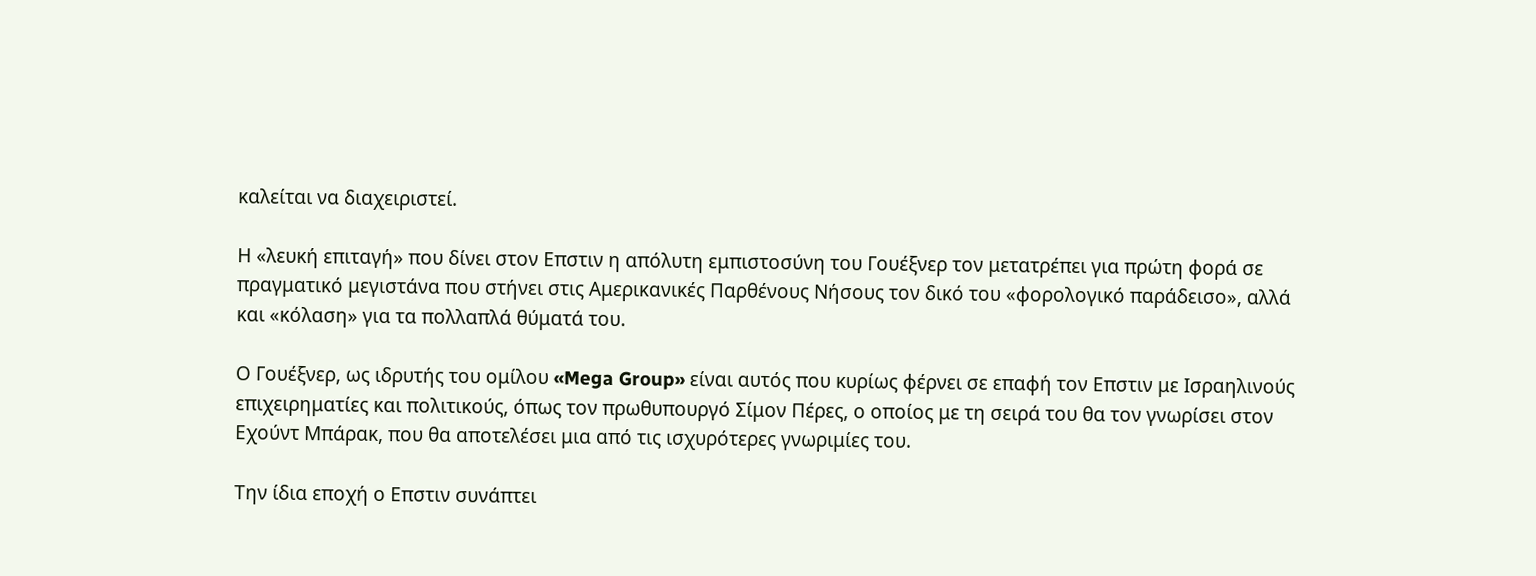καλείται να διαχειριστεί.

Η «λευκή επιταγή» που δίνει στον Επστιν η απόλυτη εμπιστοσύνη του Γουέξνερ τον μετατρέπει για πρώτη φορά σε πραγματικό μεγιστάνα που στήνει στις Αμερικανικές Παρθένους Νήσους τον δικό του «φορολογικό παράδεισο», αλλά και «κόλαση» για τα πολλαπλά θύματά του.

Ο Γουέξνερ, ως ιδρυτής του ομίλου «Mega Group» είναι αυτός που κυρίως φέρνει σε επαφή τον Επστιν με Ισραηλινούς επιχειρηματίες και πολιτικούς, όπως τον πρωθυπουργό Σίμον Πέρες, ο οποίος με τη σειρά του θα τον γνωρίσει στον Εχούντ Μπάρακ, που θα αποτελέσει μια από τις ισχυρότερες γνωριμίες του.

Την ίδια εποχή ο Επστιν συνάπτει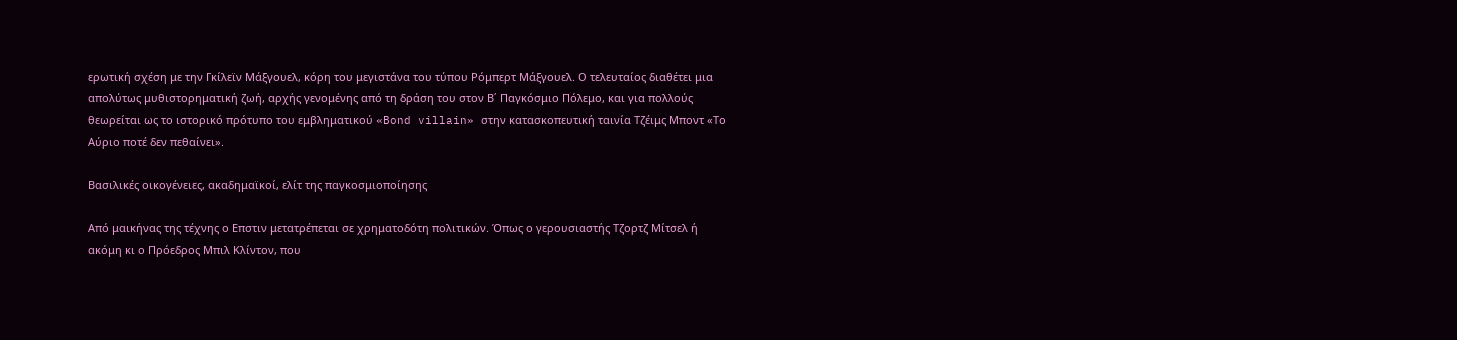ερωτική σχέση με την Γκίλεϊν Μάξγουελ, κόρη του μεγιστάνα του τύπου Ρόμπερτ Μάξγουελ. Ο τελευταίος διαθέτει μια απολύτως μυθιστορηματική ζωή, αρχής γενομένης από τη δράση του στον Β΄ Παγκόσμιο Πόλεμο, και για πολλούς θεωρείται ως το ιστορικό πρότυπο του εμβληματικού «Bond villain» στην κατασκοπευτική ταινία Τζέιμς Μποντ «Το Αύριο ποτέ δεν πεθαίνει».

Βασιλικές οικογένειες, ακαδημαϊκοί, ελίτ της παγκοσμιοποίησης

Από μαικήνας της τέχνης ο Επστιν μετατρέπεται σε χρηματοδότη πολιτικών. Όπως ο γερουσιαστής Τζορτζ Μίτσελ ή ακόμη κι ο Πρόεδρος Μπιλ Κλίντον, που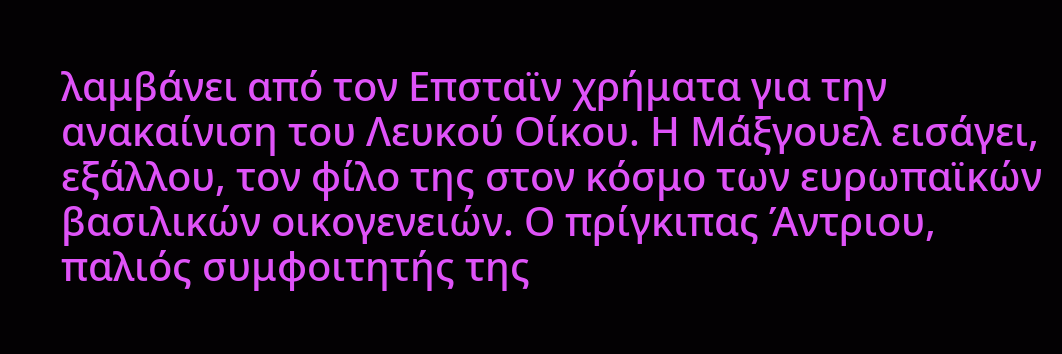λαμβάνει από τον Επσταϊν χρήματα για την ανακαίνιση του Λευκού Οίκου. Η Μάξγουελ εισάγει, εξάλλου, τον φίλο της στον κόσμο των ευρωπαϊκών βασιλικών οικογενειών. Ο πρίγκιπας Άντριου, παλιός συμφοιτητής της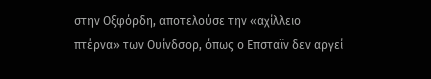στην Οξφόρδη, αποτελούσε την «αχίλλειο πτέρνα» των Ουίνδσορ, όπως ο Επσταϊν δεν αργεί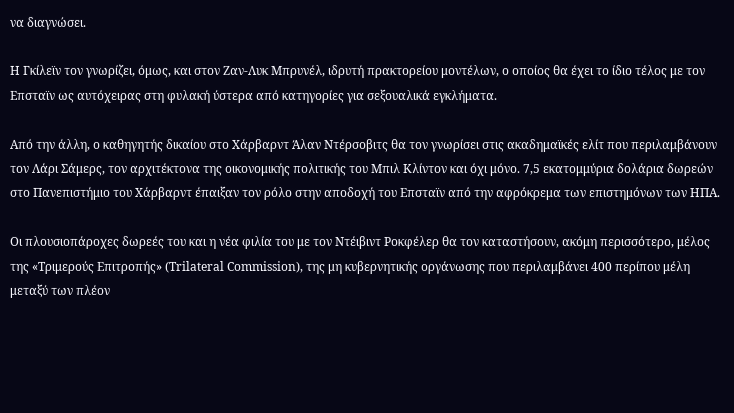να διαγνώσει.

Η Γκίλεϊν τον γνωρίζει, όμως, και στον Ζαν-Λυκ Μπρυνέλ, ιδρυτή πρακτορείου μοντέλων, ο οποίος θα έχει το ίδιο τέλος με τον Επσταϊν ως αυτόχειρας στη φυλακή ύστερα από κατηγορίες για σεξουαλικά εγκλήματα.

Από την άλλη, ο καθηγητής δικαίου στο Χάρβαρντ Άλαν Ντέρσοβιτς θα τον γνωρίσει στις ακαδημαϊκές ελίτ που περιλαμβάνουν τον Λάρι Σάμερς, τον αρχιτέκτονα της οικονομικής πολιτικής του Μπιλ Κλίντον και όχι μόνο. 7,5 εκατομμύρια δολάρια δωρεών στο Πανεπιστήμιο του Χάρβαρντ έπαιξαν τον ρόλο στην αποδοχή του Επσταϊν από την αφρόκρεμα των επιστημόνων των ΗΠΑ.

Οι πλουσιοπάροχες δωρεές του και η νέα φιλία του με τον Ντέιβιντ Ροκφέλερ θα τον καταστήσουν, ακόμη περισσότερο, μέλος της «Τριμερούς Επιτροπής» (Trilateral Commission), της μη κυβερνητικής οργάνωσης που περιλαμβάνει 400 περίπου μέλη μεταξύ των πλέον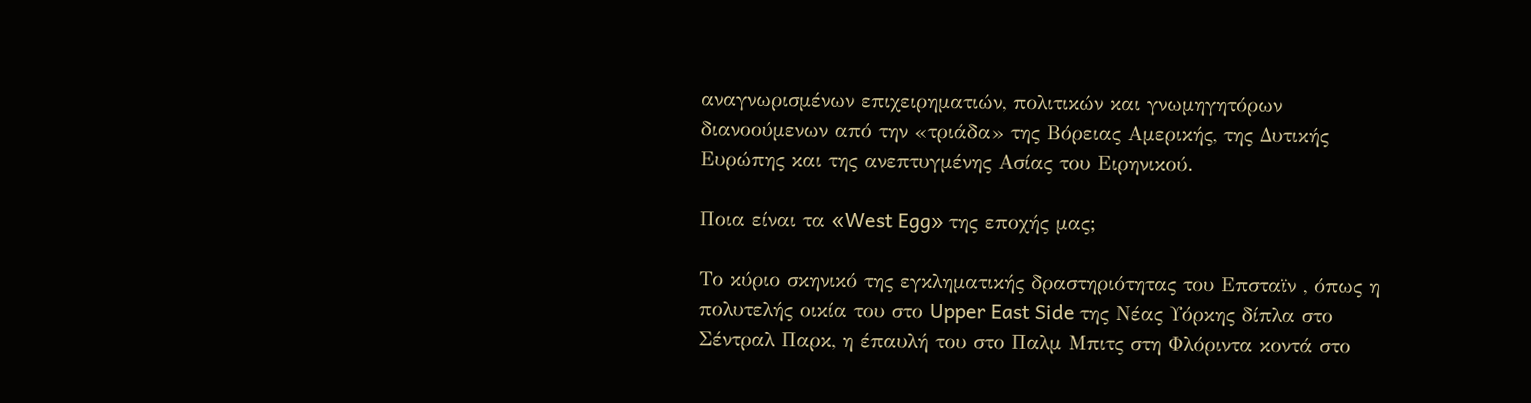αναγνωρισμένων επιχειρηματιών, πολιτικών και γνωμηγητόρων διανοούμενων από την «τριάδα» της Βόρειας Αμερικής, της Δυτικής Ευρώπης και της ανεπτυγμένης Ασίας του Ειρηνικού.

Ποια είναι τα «West Egg» της εποχής μας;

Το κύριο σκηνικό της εγκληματικής δραστηριότητας του Επσταϊν , όπως η πολυτελής οικία του στο Upper East Side της Νέας Υόρκης δίπλα στο Σέντραλ Παρκ, η έπαυλή του στο Παλμ Μπιτς στη Φλόριντα κοντά στο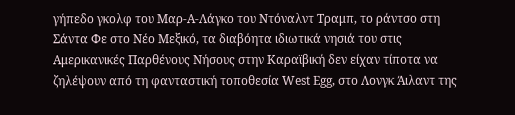γήπεδο γκολφ του Μαρ-Α-Λάγκο του Ντόναλντ Τραμπ, το ράντσο στη Σάντα Φε στο Νέο Μεξικό, τα διαβόητα ιδιωτικά νησιά του στις Αμερικανικές Παρθένους Νήσους στην Καραϊβική δεν είχαν τίποτα να ζηλέψουν από τη φανταστική τοποθεσία West Egg, στο Λονγκ Άιλαντ της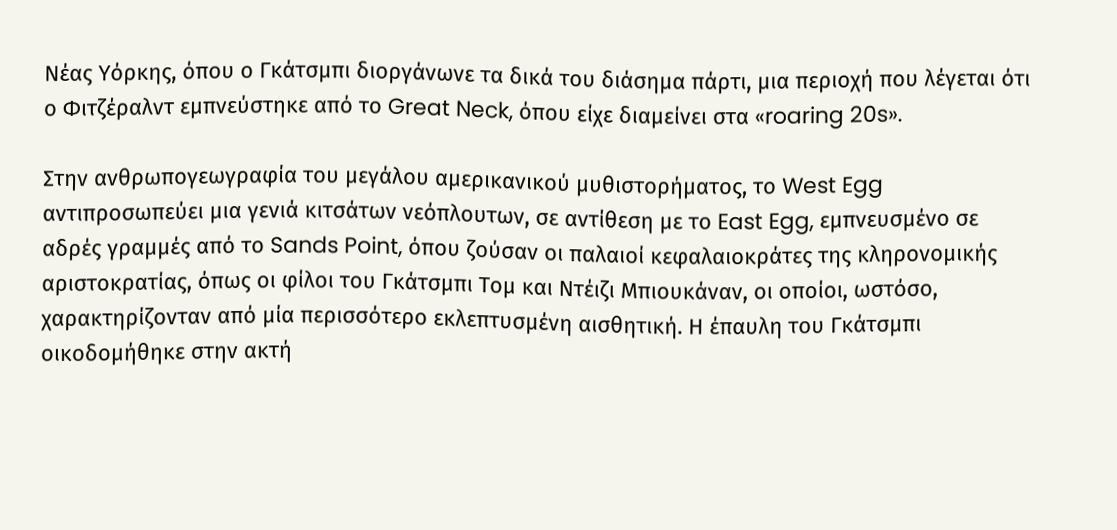Νέας Υόρκης, όπου ο Γκάτσμπι διοργάνωνε τα δικά του διάσημα πάρτι, μια περιοχή που λέγεται ότι ο Φιτζέραλντ εμπνεύστηκε από το Great Neck, όπου είχε διαμείνει στα «roaring 20s».

Στην ανθρωπογεωγραφία του μεγάλου αμερικανικού μυθιστορήματος, το West Egg αντιπροσωπεύει μια γενιά κιτσάτων νεόπλουτων, σε αντίθεση με το East Egg, εμπνευσμένο σε αδρές γραμμές από το Sands Point, όπου ζούσαν οι παλαιοί κεφαλαιοκράτες της κληρονομικής αριστοκρατίας, όπως οι φίλοι του Γκάτσμπι Τομ και Ντέιζι Μπιουκάναν, οι οποίοι, ωστόσο, χαρακτηρίζονταν από μία περισσότερο εκλεπτυσμένη αισθητική. Η έπαυλη του Γκάτσμπι οικοδομήθηκε στην ακτή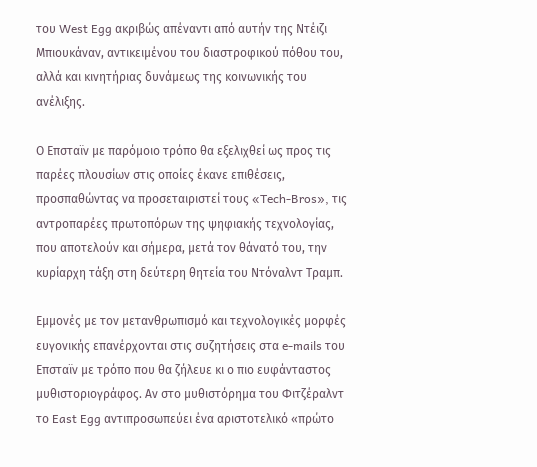του West Egg ακριβώς απέναντι από αυτήν της Ντέιζι Μπιουκάναν, αντικειμένου του διαστροφικού πόθου του, αλλά και κινητήριας δυνάμεως της κοινωνικής του ανέλιξης.

Ο Επσταϊν με παρόμοιο τρόπο θα εξελιχθεί ως προς τις παρέες πλουσίων στις οποίες έκανε επιθέσεις, προσπαθώντας να προσεταιριστεί τους «Tech-Bros», τις αντροπαρέες πρωτοπόρων της ψηφιακής τεχνολογίας, που αποτελούν και σήμερα, μετά τον θάνατό του, την κυρίαρχη τάξη στη δεύτερη θητεία του Ντόναλντ Τραμπ.

Εμμονές με τον μετανθρωπισμό και τεχνολογικές μορφές ευγονικής επανέρχονται στις συζητήσεις στα e-mails του Επσταϊν με τρόπο που θα ζήλευε κι ο πιο ευφάνταστος μυθιστοριογράφος. Αν στο μυθιστόρημα του Φιτζέραλντ το East Egg αντιπροσωπεύει ένα αριστοτελικό «πρώτο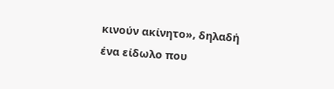κινούν ακίνητο», δηλαδή ένα είδωλο που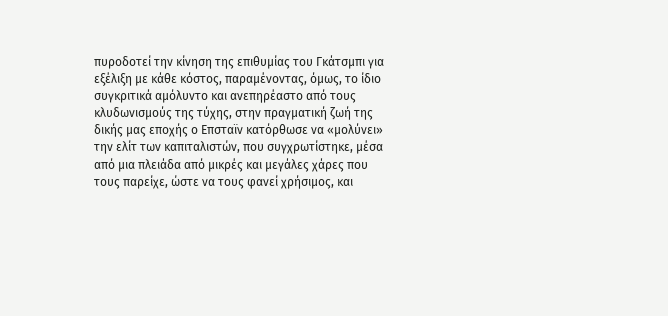πυροδοτεί την κίνηση της επιθυμίας του Γκάτσμπι για εξέλιξη με κάθε κόστος, παραμένοντας, όμως, το ίδιο συγκριτικά αμόλυντο και ανεπηρέαστο από τους κλυδωνισμούς της τύχης, στην πραγματική ζωή της δικής μας εποχής ο Επσταϊν κατόρθωσε να «μολύνει» την ελίτ των καπιταλιστών, που συγχρωτίστηκε, μέσα από μια πλειάδα από μικρές και μεγάλες χάρες που τους παρείχε, ώστε να τους φανεί χρήσιμος, και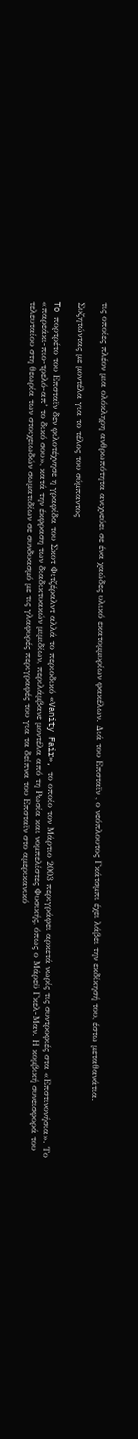τις οποίες πλέον μια ολόκληρη ανθρωπότητα ανιχνεύει σε ένα χαώδες υλικό εκατομμυρίων φακέλων. Διά του Επσταϊν , ο νεόπλουτος Γκάτσμπι έχει λάβει την εκδίκησή του, έστω μεταθανάτια.

Συζητώντας με μοντέλα για το τέλος του σύμπαντος

To πορτρέτο του Επσταϊν δεν φιλοτέχνησε η γραφίδα του Σκοτ Φιτζέραλντ αλλά το περιοδικό «Vanity Fair», το οποίο τον Μάρτιο 2003 περιγράφει αρκετά νωρίς τις συντροφιές στα «Επστινονήσια». Το «παρεάκι-πιο-τρελό-απ’ το δικό σου», κατά την έκφραση των διαδικτυακών μιμιδίων, περιλάμβανε μοντέλα από τη Ρωσία και νομπελίστες Φυσικής, όπως ο Μάρεϋ Γκελ-Μαν. Η κομβική συνεισφορά του τελευταίου στη θεωρία των στοιχειωδών σωματιδίων σε συνδυασμό με τις γλαφυρές περιγραφές του για τα δείπνα του Επσταϊν στο αμερικανικό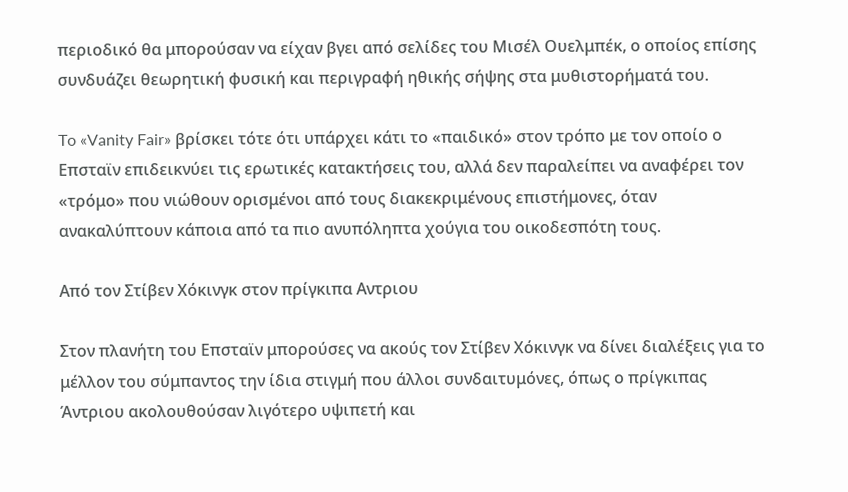περιοδικό θα μπορούσαν να είχαν βγει από σελίδες του Μισέλ Ουελμπέκ, ο οποίος επίσης συνδυάζει θεωρητική φυσική και περιγραφή ηθικής σήψης στα μυθιστορήματά του.

To «Vanity Fair» βρίσκει τότε ότι υπάρχει κάτι το «παιδικό» στον τρόπο με τον οποίο ο Επσταϊν επιδεικνύει τις ερωτικές κατακτήσεις του, αλλά δεν παραλείπει να αναφέρει τον «τρόμο» που νιώθουν ορισμένοι από τους διακεκριμένους επιστήμονες, όταν ανακαλύπτουν κάποια από τα πιο ανυπόληπτα χούγια του οικοδεσπότη τους.

Από τον Στίβεν Χόκινγκ στον πρίγκιπα Αντριου

Στον πλανήτη του Επσταϊν μπορούσες να ακούς τον Στίβεν Χόκινγκ να δίνει διαλέξεις για το μέλλον του σύμπαντος την ίδια στιγμή που άλλοι συνδαιτυμόνες, όπως ο πρίγκιπας Άντριου ακολουθούσαν λιγότερο υψιπετή και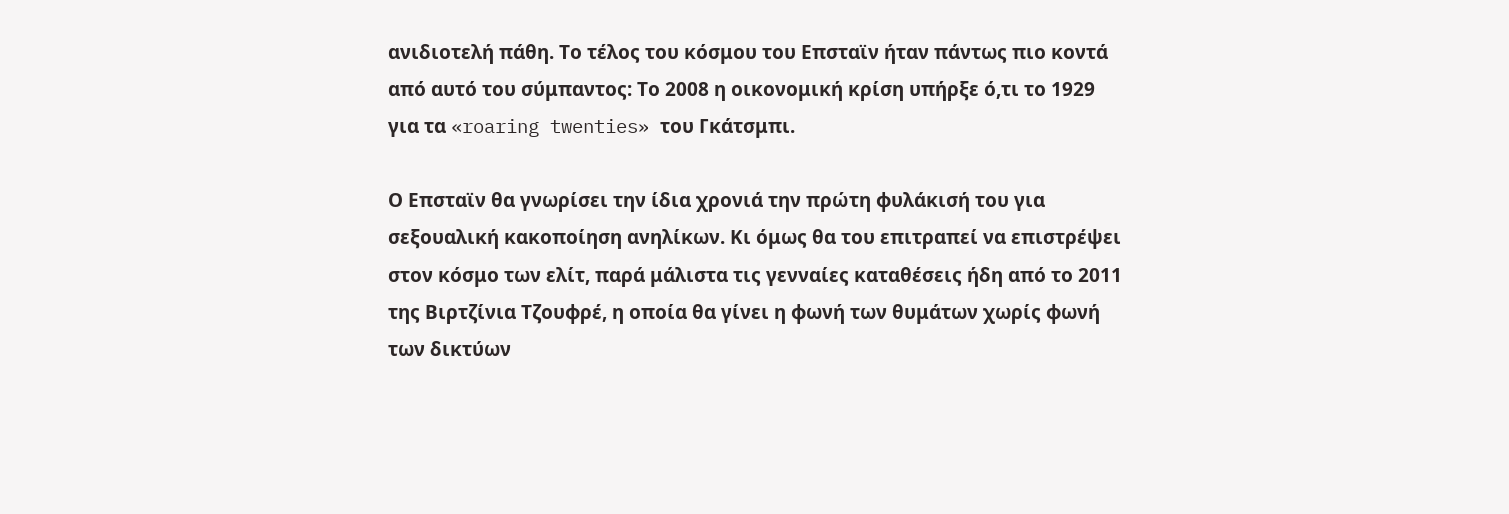ανιδιοτελή πάθη. Το τέλος του κόσμου του Επσταϊν ήταν πάντως πιο κοντά από αυτό του σύμπαντος: Το 2008 η οικονομική κρίση υπήρξε ό,τι το 1929 για τα «roaring twenties» του Γκάτσμπι.

Ο Επσταϊν θα γνωρίσει την ίδια χρονιά την πρώτη φυλάκισή του για σεξουαλική κακοποίηση ανηλίκων. Κι όμως θα του επιτραπεί να επιστρέψει στον κόσμο των ελίτ, παρά μάλιστα τις γενναίες καταθέσεις ήδη από το 2011 της Βιρτζίνια Τζουφρέ, η οποία θα γίνει η φωνή των θυμάτων χωρίς φωνή των δικτύων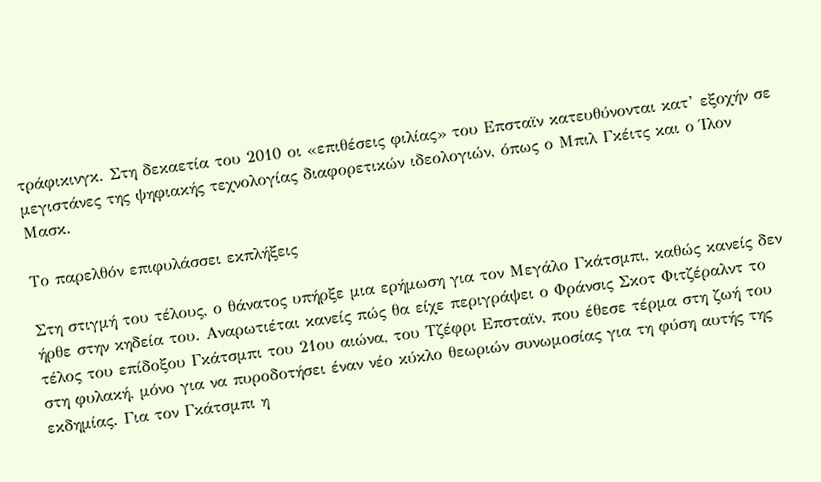τράφικινγκ. Στη δεκαετία του 2010 οι «επιθέσεις φιλίας» του Επσταϊν κατευθύνονται κατ’ εξοχήν σε μεγιστάνες της ψηφιακής τεχνολογίας διαφορετικών ιδεολογιών, όπως ο Μπιλ Γκέιτς και ο Ίλον Μασκ.

Το παρελθόν επιφυλάσσει εκπλήξεις

Στη στιγμή του τέλους, ο θάνατος υπήρξε μια ερήμωση για τον Μεγάλο Γκάτσμπι, καθώς κανείς δεν ήρθε στην κηδεία του. Αναρωτιέται κανείς πώς θα είχε περιγράψει ο Φράνσις Σκοτ Φιτζέραλντ το τέλος του επίδοξου Γκάτσμπι του 21ου αιώνα, του Τζέφρι Επσταϊν, που έθεσε τέρμα στη ζωή του στη φυλακή, μόνο για να πυροδοτήσει έναν νέο κύκλο θεωριών συνωμοσίας για τη φύση αυτής της εκδημίας. Για τον Γκάτσμπι η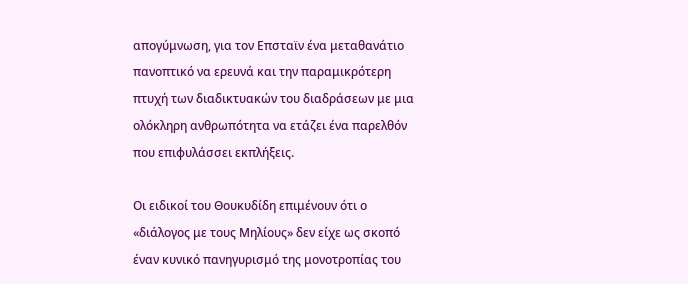απογύμνωση, για τον Επσταϊν ένα μεταθανάτιο πανοπτικό να ερευνά και την παραμικρότερη πτυχή των διαδικτυακών του διαδράσεων με μια ολόκληρη ανθρωπότητα να ετάζει ένα παρελθόν που επιφυλάσσει εκπλήξεις.

Οι ειδικοί του Θουκυδίδη επιμένουν ότι ο «διάλογος με τους Μηλίους» δεν είχε ως σκοπό έναν κυνικό πανηγυρισμό της μονοτροπίας του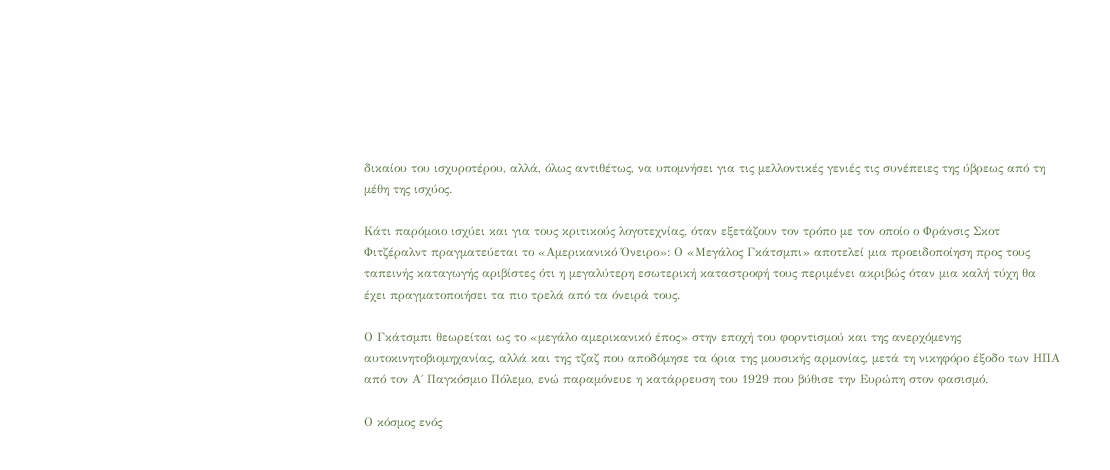δικαίου του ισχυροτέρου, αλλά, όλως αντιθέτως, να υπομνήσει για τις μελλοντικές γενιές τις συνέπειες της ύβρεως από τη μέθη της ισχύος.

Κάτι παρόμοιο ισχύει και για τους κριτικούς λογοτεχνίας, όταν εξετάζουν τον τρόπο με τον οποίο ο Φράνσις Σκοτ Φιτζέραλντ πραγματεύεται το «Αμερικανικό Όνειρο»: Ο «Μεγάλος Γκάτσμπι» αποτελεί μια προειδοποίηση προς τους ταπεινής καταγωγής αριβίστες ότι η μεγαλύτερη εσωτερική καταστροφή τους περιμένει ακριβώς όταν μια καλή τύχη θα έχει πραγματοποιήσει τα πιο τρελά από τα όνειρά τους.

Ο Γκάτσμπι θεωρείται ως το «μεγάλο αμερικανικό έπος» στην εποχή του φορντισμού και της ανερχόμενης αυτοκινητοβιομηχανίας, αλλά και της τζαζ που αποδόμησε τα όρια της μουσικής αρμονίας, μετά τη νικηφόρο έξοδο των ΗΠΑ από τον Α΄ Παγκόσμιο Πόλεμο, ενώ παραμόνευε η κατάρρευση του 1929 που βύθισε την Ευρώπη στον φασισμό.

Ο κόσμος ενός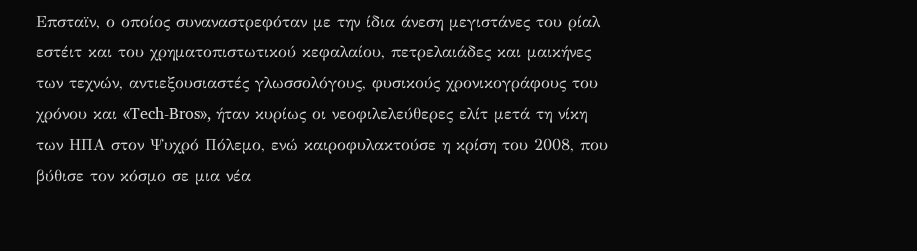Επσταϊν, ο οποίος συναναστρεφόταν με την ίδια άνεση μεγιστάνες του ρίαλ εστέιτ και του χρηματοπιστωτικού κεφαλαίου, πετρελαιάδες και μαικήνες των τεχνών, αντιεξουσιαστές γλωσσολόγους, φυσικούς χρονικογράφους του χρόνου και «Tech-Bros», ήταν κυρίως οι νεοφιλελεύθερες ελίτ μετά τη νίκη των ΗΠΑ στον Ψυχρό Πόλεμο, ενώ καιροφυλακτούσε η κρίση του 2008, που βύθισε τον κόσμο σε μια νέα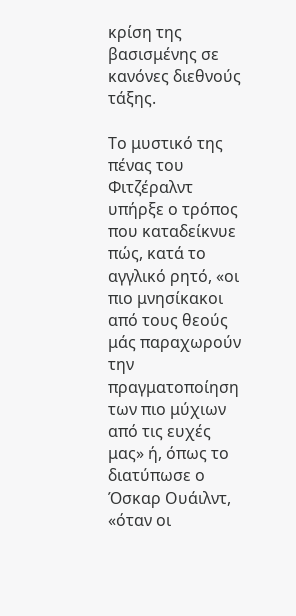κρίση της βασισμένης σε κανόνες διεθνούς τάξης.

Το μυστικό της πένας του Φιτζέραλντ υπήρξε ο τρόπος που καταδείκνυε πώς, κατά το αγγλικό ρητό, «οι πιο μνησίκακοι από τους θεούς μάς παραχωρούν την πραγματοποίηση των πιο μύχιων από τις ευχές μας» ή, όπως το διατύπωσε ο Όσκαρ Ουάιλντ, «όταν οι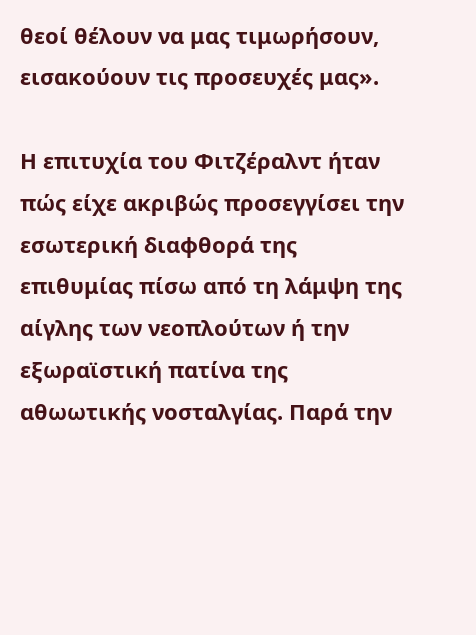θεοί θέλουν να μας τιμωρήσουν, εισακούουν τις προσευχές μας».

Η επιτυχία του Φιτζέραλντ ήταν πώς είχε ακριβώς προσεγγίσει την εσωτερική διαφθορά της επιθυμίας πίσω από τη λάμψη της αίγλης των νεοπλούτων ή την εξωραϊστική πατίνα της αθωωτικής νοσταλγίας. Παρά την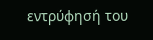εντρύφησή του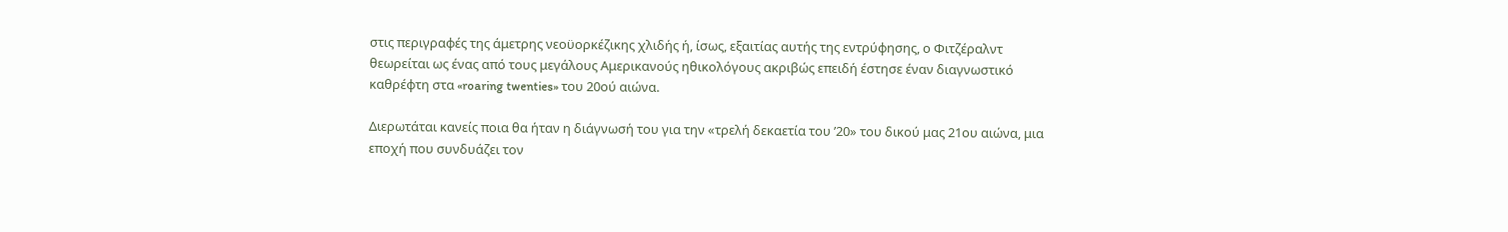στις περιγραφές της άμετρης νεοϋορκέζικης χλιδής ή, ίσως, εξαιτίας αυτής της εντρύφησης, ο Φιτζέραλντ θεωρείται ως ένας από τους μεγάλους Αμερικανούς ηθικολόγους ακριβώς επειδή έστησε έναν διαγνωστικό καθρέφτη στα «roaring twenties» του 20ού αιώνα.

Διερωτάται κανείς ποια θα ήταν η διάγνωσή του για την «τρελή δεκαετία του ’20» του δικού μας 21ου αιώνα, μια εποχή που συνδυάζει τον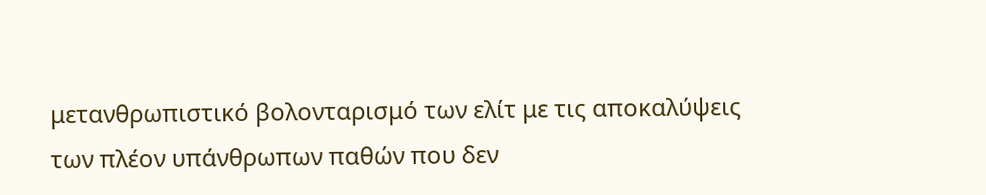μετανθρωπιστικό βολονταρισμό των ελίτ με τις αποκαλύψεις των πλέον υπάνθρωπων παθών που δεν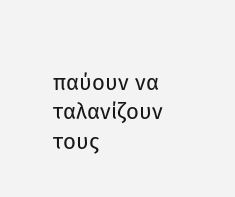παύουν να ταλανίζουν τους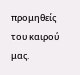προμηθείς του καιρού μας.